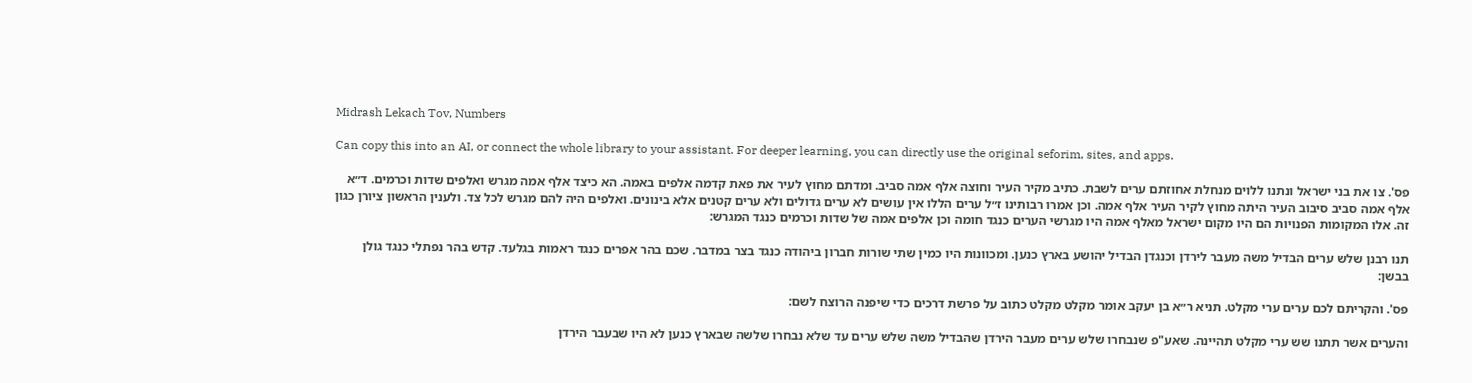Midrash Lekach Tov, Numbers

Can copy this into an AI, or connect the whole library to your assistant. For deeper learning, you can directly use the original seforim, sites, and apps.

פס'. צו את בני ישראל ונתנו ללוים מנחלת אחוזתם ערים לשבת. כתיב מקיר העיר וחוצה אלף אמה סביב. ומדתם מחוץ לעיר את פאת קדמה אלפים באמה. הא כיצד אלף אמה מגרש ואלפים שדות וכרמים. ד״א אלף אמה סביב סיבוב העיר היתה מחוץ לקיר העיר אלף אמה. וכן אמרו רבותינו ז״ל ערים הללו אין עושים לא ערים גדולים ולא ערים קטנים אלא בינונים. ואלפים היה להם מגרש לכל צד. ולענין הראשון ציורן כגון זה. אלו המקומות הפנויות הם היו מקום ישראל מאלף אמה היו מגרשי הערים כנגד חומה וכן אלפים אמה של שדות וכרמים כנגד המגרש:

תנו רבנן שלש ערים הבדיל משה מעבר לירדן וכנגדן הבדיל יהושע בארץ כנען. ומכוונות היו כמין שתי שורות חברון ביהודה כנגד בצר במדבר. שכם בהר אפרים כנגד ראמות בגלעד. קדש בהר נפתלי כנגד גולן בבשן:

פס'. והקריתם לכם ערים ערי מקלט. תניא ר״א בן יעקב אומר מקלט מקלט כתוב על פרשת דרכים כדי שיפנה הרוצח לשם:

והערים אשר תתנו שש ערי מקלט תהיינה. שאע"פ שנבחרו שלש ערים מעבר הירדן שהבדיל משה שלש ערים עד שלא נבחרו שלשה שבארץ כנען לא היו שבעבר הירדן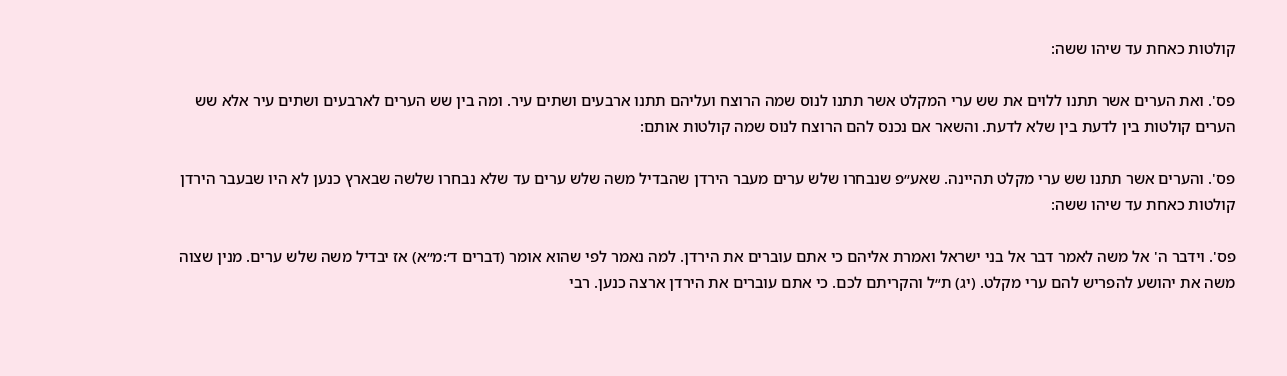קולטות כאחת עד שיהו ששה:

פס'. ואת הערים אשר תתנו ללוים את שש ערי המקלט אשר תתנו לנוס שמה הרוצח ועליהם תתנו ארבעים ושתים עיר. ומה בין שש הערים לארבעים ושתים עיר אלא שש הערים קולטות בין לדעת בין שלא לדעת. והשאר אם נכנס להם הרוצח לנוס שמה קולטות אותם:

פס'. והערים אשר תתנו שש ערי מקלט תהיינה. שאע״פ שנבחרו שלש ערים מעבר הירדן שהבדיל משה שלש ערים עד שלא נבחרו שלשה שבארץ כנען לא היו שבעבר הירדן קולטות כאחת עד שיהו ששה:

פס'. וידבר ה' אל משה לאמר דבר אל בני ישראל ואמרת אליהם כי אתם עוברים את הירדן. למה נאמר לפי שהוא אומר (דברים ד׳:מ״א) אז יבדיל משה שלש ערים. מנין שצוה משה את יהושע להפריש להם ערי מקלט. (יג) ת״ל והקריתם לכם. כי אתם עוברים את הירדן ארצה כנען. רבי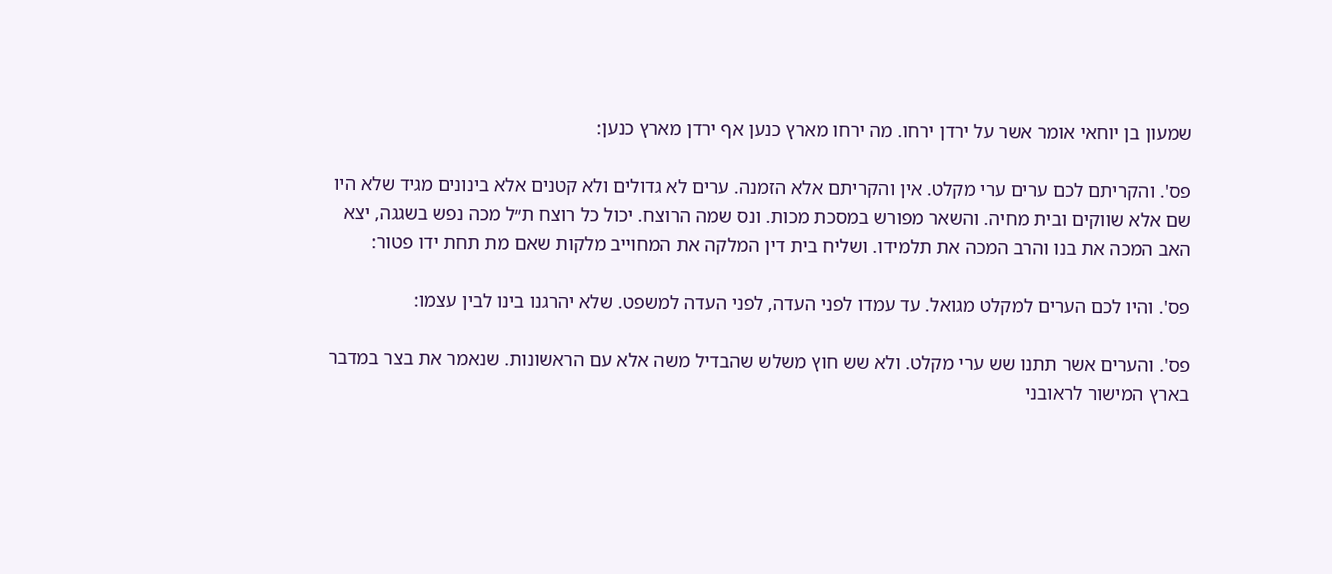שמעון בן יוחאי אומר אשר על ירדן ירחו. מה ירחו מארץ כנען אף ירדן מארץ כנען:

פס'. והקריתם לכם ערים ערי מקלט. אין והקריתם אלא הזמנה. ערים לא גדולים ולא קטנים אלא בינונים מגיד שלא היו שם אלא שווקים ובית מחיה. והשאר מפורש במסכת מכות. ונס שמה הרוצח. יכול כל רוצח ת״ל מכה נפש בשגגה, יצא האב המכה את בנו והרב המכה את תלמידו. ושליח בית דין המלקה את המחוייב מלקות שאם מת תחת ידו פטור:

פס'. והיו לכם הערים למקלט מגואל. עד עמדו לפני העדה, לפני העדה למשפט. שלא יהרגנו בינו לבין עצמו:

פס'. והערים אשר תתנו שש ערי מקלט. ולא שש חוץ משלש שהבדיל משה אלא עם הראשונות. שנאמר את בצר במדבר בארץ המישור לראובני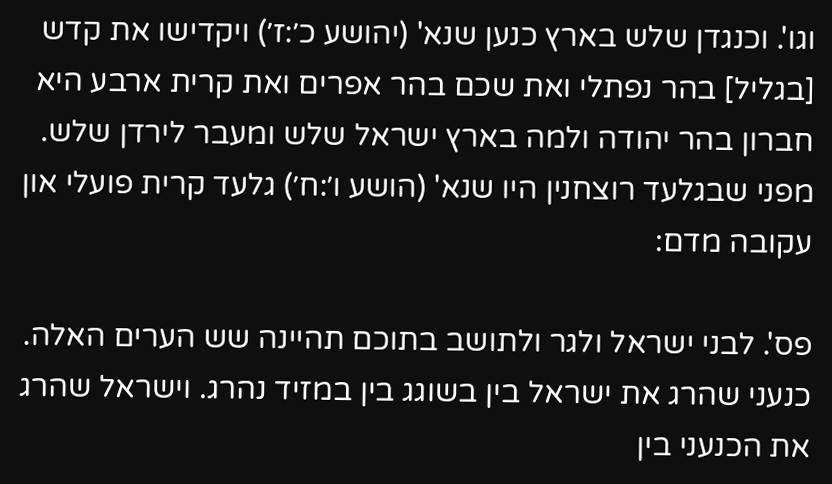וגו'. וכנגדן שלש בארץ כנען שנא' (יהושע כ׳:ז׳) ויקדישו את קדש [בגליל] בהר נפתלי ואת שכם בהר אפרים ואת קרית ארבע היא חברון בהר יהודה ולמה בארץ ישראל שלש ומעבר לירדן שלש. מפני שבגלעד רוצחנין היו שנא' (הושע ו׳:ח׳) גלעד קרית פועלי און עקובה מדם:

פס'. לבני ישראל ולגר ולתושב בתוכם תהיינה שש הערים האלה. כנעני שהרג את ישראל בין בשוגג בין במזיד נהרג. וישראל שהרג את הכנעני בין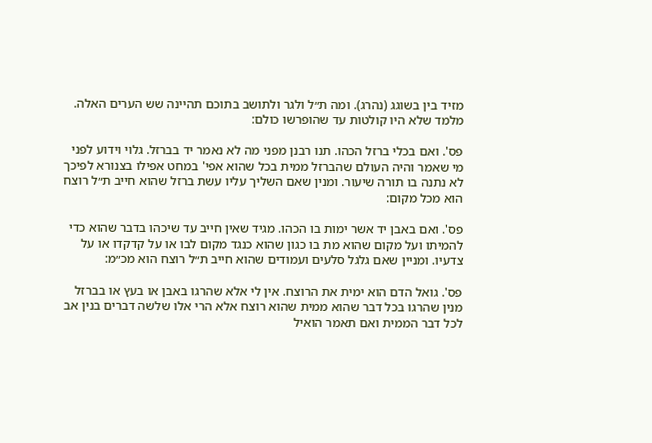מזיד בין בשוגג (נהרג). ומה ת״ל ולגר ולתושב בתוכם תהיינה שש הערים האלה. מלמד שלא היו קולטות עד שהופרשו כולם:

פס'. ואם בכלי ברזל הכהו. תנו רבנן מפני מה לא נאמר יד בברזל. גלוי וידוע לפני מי שאמר והיה העולם שהברזל ממית בכל שהוא אפי' במחט אפילו בצנורא לפיכך לא נתנה בו תורה שיעור. ומנין שאם השליך עליו עשת ברזל שהוא חייב ת״ל רוצח הוא מכל מקום:

פס'. ואם באבן יד אשר ימות בו הכהו. מגיד שאין חייב עד שיכהו בדבר שהוא כדי להמיתו ועל מקום שהוא מת בו כגון שהוא כנגד מקום לבו או על קדקדו או על צדעיו. ומניין שאם גלגל סלעים ועמודים שהוא חייב ת״ל רוצח הוא מכ״מ:

פס'. גואל הדם הוא ימית את הרוצח. אין לי אלא שהרגו באבן או בעץ או בברזל מנין שהרגו בכל דבר שהוא ממית שהוא רוצח אלא הרי אלו שלשה דברים בנין אב לכל דבר הממית ואם תאמר הואיל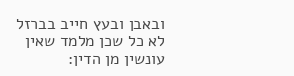ובאבן ובעץ חייב בברזל לא כל שכן מלמד שאין עונשין מן הדין: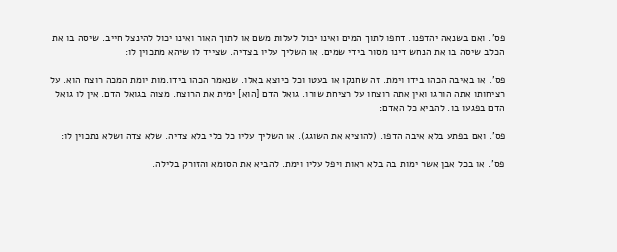פס'. ואם בשנאה יהדפנו. דחפו לתוך המים ואינו יכול לעלות משם או לתוך האור ואינו יכול להינצל חייב. שיסה בו את הכלב שיסה בו את הנחש דינו מסור בידי שמים. או השליך עליו בצדיה. שצייד לו שיהא מתכוין לו:

פס'. או באיבה הכהו בידו וימת. זה שחנקו או בעטו וכל כיוצא באלו. שנאמר הכהו בידו.מות יומת המכה רוצח הוא. על רציחותו אתה הורגו ואין אתה רוצחו על רציחת שורו. גואל הדם [הוא] ימית את הרוצח. מצוה בגואל הדם. אין לו גואל הדם בפגעו בו. להביא כל האדם:

פס'. ואם בפתע בלא איבה הדפו. (להוציא את השוגג). או השליך עליו כל כלי בלא צדיה. שלא צדה ושלא נתכוין לו:

פס'. או בכל אבן אשר ימות בה בלא ראות ויפל עליו וימת. להביא את הסומא והזורק בלילה.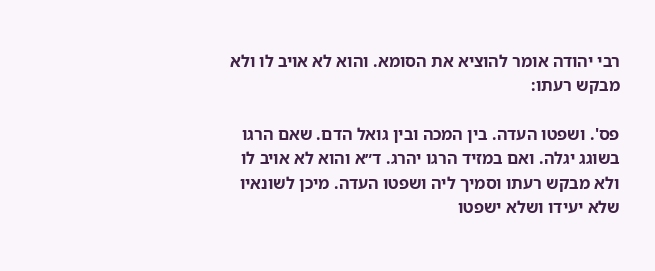רבי יהודה אומר להוציא את הסומא. והוא לא אויב לו ולא מבקש רעתו:

פס'. ושפטו העדה. בין המכה ובין גואל הדם. שאם הרגו בשוגג יגלה. ואם במזיד הרגו יהרג. ד״א והוא לא אויב לו ולא מבקש רעתו וסמיך ליה ושפטו העדה. מיכן לשונאיו שלא יעידו ושלא ישפטו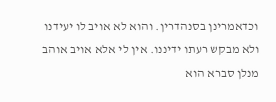וכדאמרינן בסנהדרין. והוא לא אויב לו יעידנו ולא מבקש רעתו ידיננו. אין לי אלא אויב אוהב מנלן סברא הוא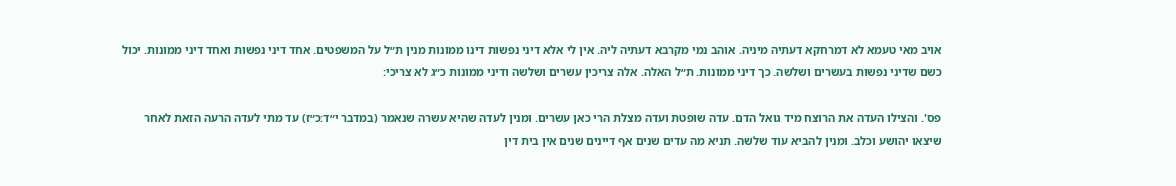אויב מאי טעמא לא דמרחקא דעתיה מיניה. אוהב נמי מקרבא דעתיה ליה. אין לי אלא דיני נפשות דינו ממונות מנין ת״ל על המשפטים. אחד דיני נפשות ואחד דיני ממונות. יכול כשם שדיני נפשות בעשרים ושלשה. כך דיני ממונות. ת״ל האלה. אלה צריכין עשרים ושלשה ודיני ממונות כ״ג לא צריכי:

פס'. והצילו העדה את הרוצח מיד גואל הדם. עדה שופטת ועדה מצלת הרי כאן עשרים. ומנין לעדה שהיא עשרה שנאמר (במדבר י״ד:כ״ז) עד מתי לעדה הרעה הזאת לאחר שיצאו יהושע וכלב. ומנין להביא עוד שלשה. תניא מה עדים שנים אף דיינים שנים אין בית דין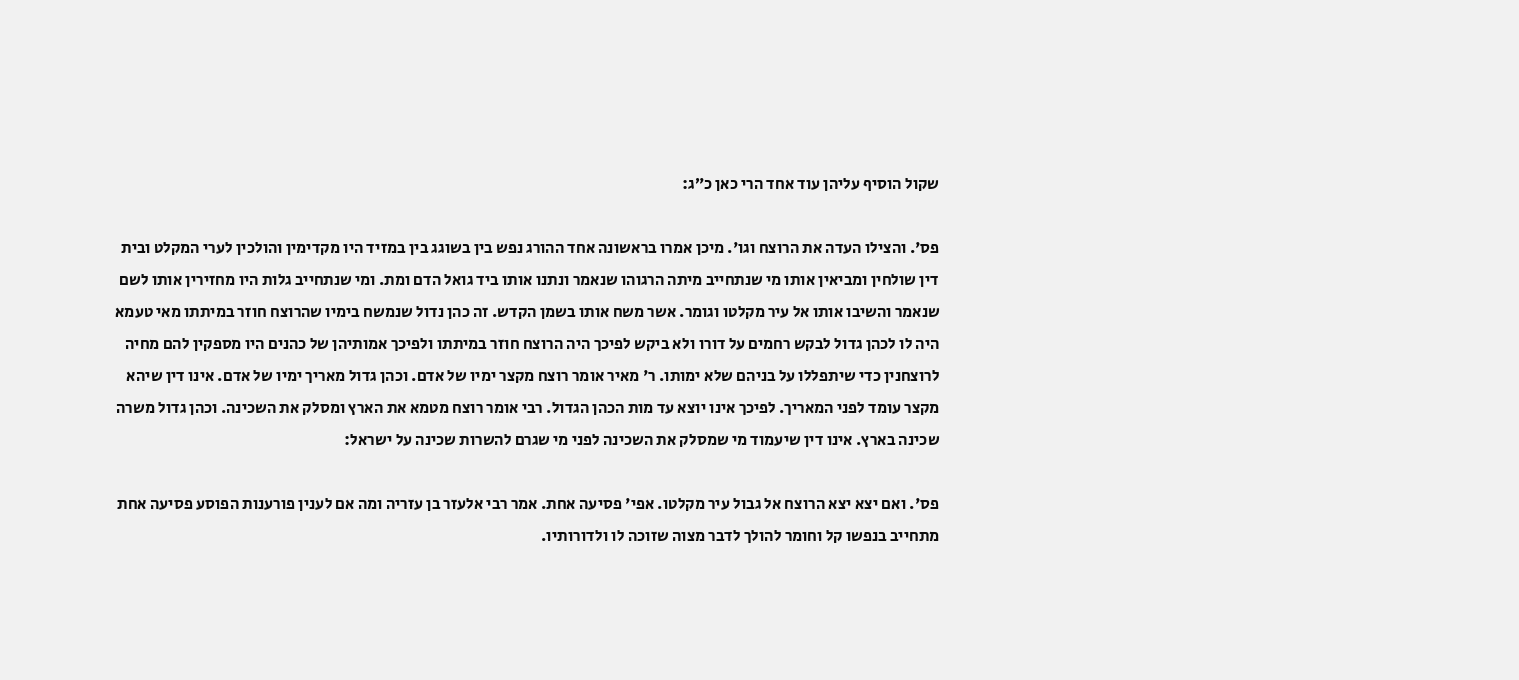שקול הוסיף עליהן עוד אחד הרי כאן כ״ג:

פס'. והצילו העדה את הרוצח וגו'. מיכן אמרו בראשונה אחד ההורג נפש בין בשוגג בין במזיד היו מקדימין והולכין לערי המקלט ובית דין שולחין ומביאין אותו מי שנתחייב מיתה הרגוהו שנאמר ונתנו אותו ביד גואל הדם ומת. ומי שנתחייב גלות היו מחזירין אותו לשם שנאמר והשיבו אותו אל עיר מקלטו וגומר. אשר משח אותו בשמן הקדש. זה כהן נדול שנמשח בימיו שהרוצח חוזר במיתתו מאי טעמא היה לו לכהן גדול לבקש רחמים על דורו ולא ביקש לפיכך היה הרוצח חוזר במיתתו ולפיכך אמותיהן של כהנים היו מספקין להם מחיה לרוצחנין כדי שיתפללו על בניהם שלא ימותו. ר' מאיר אומר רוצח מקצר ימיו של אדם. וכהן גדול מאריך ימיו של אדם. אינו דין שיהא מקצר עומד לפני המאריך. לפיכך אינו יוצא עד מות הכהן הגדול. רבי אומר רוצח מטמא את הארץ ומסלק את השכינה. וכהן גדול משרה שכינה בארץ. אינו דין שיעמוד מי שמסלק את השכינה לפני מי שגרם להשרות שכינה על ישראל:

פס'. ואם יצא יצא הרוצח אל גבול עיר מקלטו. אפי' פסיעה אחת. אמר רבי אלעזר בן עזריה ומה אם לענין פורענות הפוסע פסיעה אחת מתחייב בנפשו קל וחומר להולך לדבר מצוה שזוכה לו ולדורותיו.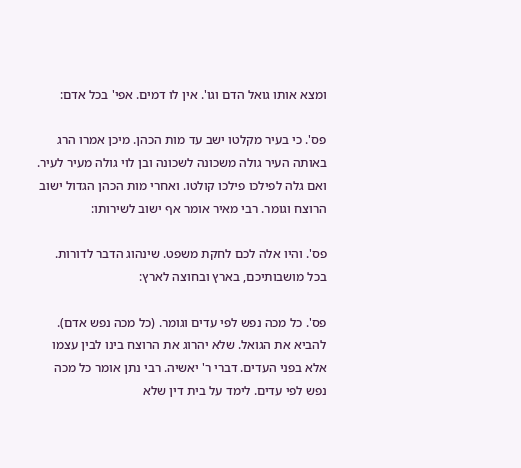ומצא אותו גואל הדם וגו'. אין לו דמים. אפי' בכל אדם:

פס'. כי בעיר מקלטו ישב עד מות הכהן. מיכן אמרו הרג באותה העיר גולה משכונה לשכונה ובן לוי גולה מעיר לעיר. ואם גלה לפילכו פילכו קולטו. ואחרי מות הכהן הגדול ישוב הרוצח וגומר. רבי מאיר אומר אף ישוב לשירותו:

פס'. והיו אלה לכם לחקת משפט. שינהוג הדבר לדורות. בכל מושבותיכם, בארץ ובחוצה לארץ:

פס'. כל מכה נפש לפי עדים וגומר. (כל מכה נפש אדם). להביא את הגואל. שלא יהרוג את הרוצח בינו לבין עצמו אלא בפני העדים. דברי ר' יאשיה. רבי נתן אומר כל מכה נפש לפי עדים. לימד על בית דין שלא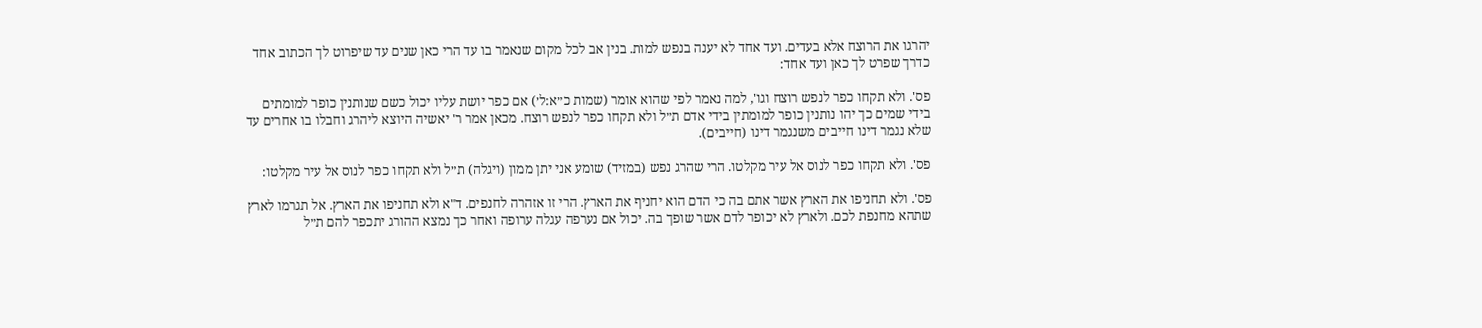יהרגו את הרוצח אלא בעדים. ועד אחד לא יענה בנפש למות. בנין אב לכל מקום שנאמר בו עד הרי כאן שנים עד שיפרוט לך הכתוב אחד כדרך שפרט לך כאן ועד אחד:

פס'. ולא תקחו כפר לנפש רוצח וגו', למה נאמר לפי שהוא אומר (שמות כ״א:ל׳) אם כפר יושת עליו יכול כשם שנותנין כופר למומתים בידי שמים כך יהו נותנין כופר למומתין בידי אדם ת״ל ולא תקחו כפר לנפש רוצח. מכאן אמר ר' יאשיה היוצא ליהרג וחבלו בו אחרים עד שלא נגמר דינו חייבים משנגמר דינו (חייבים).

פס'. ולא תקחו כפר לנוס אל עיר מקלטו. הרי שהרג נפש (במזיד) שומע אני יתן ממון (ויגלה) ת״ל ולא תקחו כפר לנוס אל עיר מקלטו:

פס'. ולא תחניפו את הארץ אשר אתם בה כי הדם הוא יחניף את הארץ. הרי זו אזהרה לחנפים. ד"א ולא תחניפו את הארץ. אל תגרמו לארץ שתהא מחנפת לכם. ולארץ לא יכופר לדם אשר שופך בה. יכול אם נערפה עגלה ערופה ואחר כך נמצא ההורג יתכפר להם ת״ל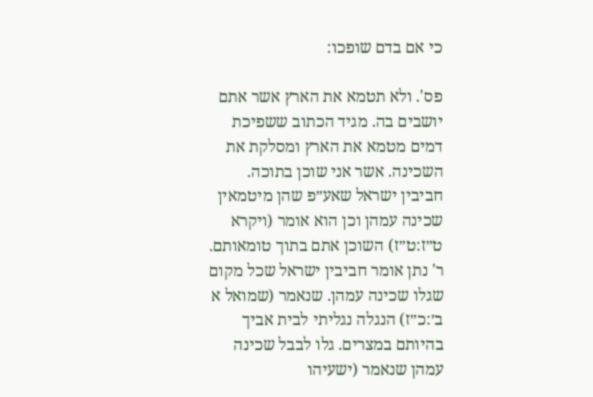כי אם בדם שופכו:

פס'. ולא תטמא את הארץ אשר אתם יושבים בה. מגיד הכתוב ששפיכת דמים מטמא את הארץ ומסלקת את השכינה. אשר אני שוכן בתוכה. חביבין ישראל שאע״פ שהן מיטמאין שכינה עמהן וכן הוא אומר (ויקרא ט״ז:ט״ז) השוכן אתם בתוך טומאותם. ר' נתן אומר חביבין ישראל שכל מקום שגלו שכינה עמהן. שנאמר (שמואל א ב׳:כ״ז) הנגלה נגליתי לבית אביך בהיותם במצרים. גלו לבבל שכינה עמהן שנאמר (ישעיהו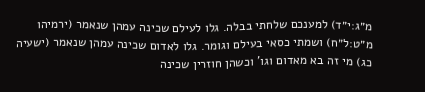מ״ג:י״ד) למענכם שלחתי בבלה. גלו לעילם שכינה עמהן שנאמר (ירמיהו מ״ט:ל״ח) ושמתי כסאי בעילם וגומר. גלו לאדום שכינה עמהן שנאמר (ישעיה כג) מי זה בא מאדום וגו' וכשהן חוזרין שכינה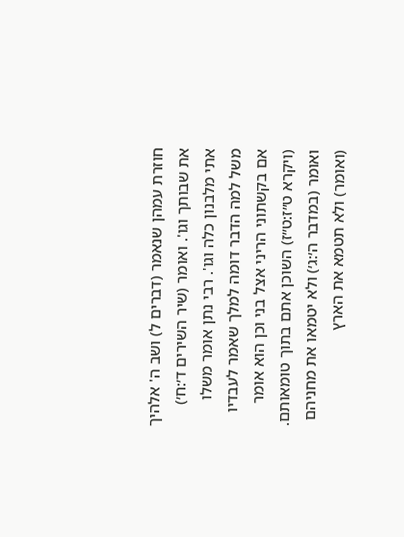חוזרת עמהן שנאמר (דברים ל) ושב ה' אלהיך את שבותך וגו'. ואומר (שיר השירים ד׳:ח׳) אתי מלבנון כלה וגו'. רבי נתן אומר משלו משל למה הדבר דומה למלך שאמר לעבדיו אם בקשתוני הריני אצל בני וכן הוא אומר (ויקרא ט״ז:ט״ז) השוכן אתם בתוך טומאותם. ואומר (במדבר ה׳:ג׳) ולא יטמאו את מחניהם (ואומר) ולא תטמא את הארץ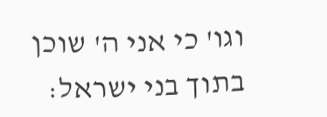וגו' כי אני ה' שוכן בתוך בני ישראל: